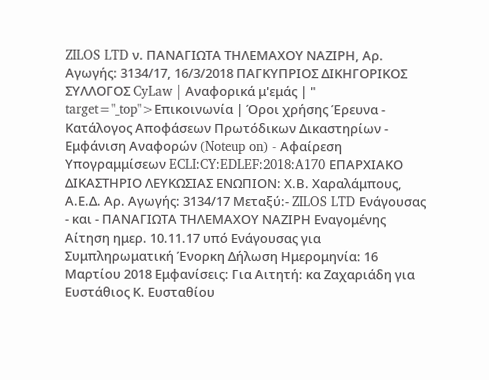ZILOS LTD ν. ΠΑΝΑΓΙΩΤΑ ΤΗΛΕΜΑΧΟΥ ΝΑΖΙΡΗ, Αρ. Αγωγής: 3134/17, 16/3/2018 ΠΑΓΚΥΠΡΙΟΣ ΔΙΚΗΓΟΡΙΚΟΣ ΣΥΛΛΟΓΟΣ CyLaw | Αναφορικά μ'εμάς | " target="_top">Επικοινωνία | Όροι χρήσης Έρευνα - Κατάλογος Αποφάσεων Πρωτόδικων Δικαστηρίων - Εμφάνιση Αναφορών (Noteup on) - Αφαίρεση Υπογραμμίσεων ECLI:CY:EDLEF:2018:A170 ΕΠΑΡΧΙΑΚΟ ΔΙΚΑΣΤΗΡΙΟ ΛΕΥΚΩΣΙΑΣ ΕΝΩΠΙΟΝ: Χ.Β. Χαραλάμπους, Α.Ε.Δ. Αρ. Αγωγής: 3134/17 Μεταξύ:- ZILOS LTD Ενάγουσας - και - ΠΑΝΑΓΙΩΤΑ ΤΗΛΕΜΑΧΟΥ ΝΑΖΙΡΗ Εναγομένης Αίτηση ημερ. 10.11.17 υπό Ενάγουσας για Συμπληρωματική Ένορκη Δήλωση Ημερομηνία: 16 Μαρτίου 2018 Εμφανίσεις: Για Αιτητή: κα Ζαχαριάδη για Ευστάθιος Κ. Ευσταθίου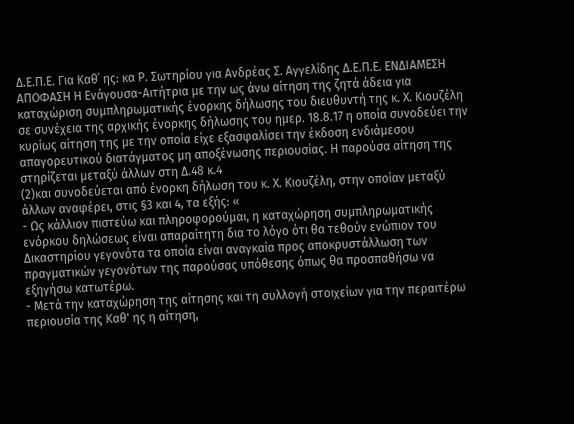Δ.Ε.Π.Ε. Για Καθ΄ ης: κα Ρ. Σωτηρίου για Ανδρέας Σ. Αγγελίδης Δ.Ε.Π.Ε. ΕΝΔΙΑΜΕΣΗ ΑΠΟΦΑΣΗ Η Ενάγουσα-Αιτήτρια με την ως άνω αίτηση της ζητά άδεια για καταχώριση συμπληρωματικής ένορκης δήλωσης του διευθυντή της κ. Χ. Κιουζέλη σε συνέχεια της αρχικής ένορκης δήλωσης του ημερ. 18.8.17 η οποία συνοδεύει την κυρίως αίτηση της με την οποία είχε εξασφαλίσει την έκδοση ενδιάμεσου απαγορευτικού διατάγματος μη αποξένωσης περιουσίας. Η παρούσα αίτηση της στηρίζεται μεταξύ άλλων στη Δ.48 κ.4
(2)και συνοδεύεται από ένορκη δήλωση του κ. Χ. Κιουζέλη, στην οποίαν μεταξύ άλλων αναφέρει, στις §3 και 4, τα εξής: «
- Ως κάλλιον πιστεύω και πληροφορούμαι, η καταχώρηση συμπληρωματικής ενόρκου δηλώσεως είναι απαραίτητη δια το λόγο ότι θα τεθούν ενώπιον του Δικαστηρίου γεγονότα τα οποία είναι αναγκαία προς αποκρυστάλλωση των πραγματικών γεγονότων της παρούσας υπόθεσης όπως θα προσπαθήσω να εξηγήσω κατωτέρω.
- Μετά την καταχώρηση της αίτησης και τη συλλογή στοιχείων για την περαιτέρω περιουσία της Καθ' ης η αίτηση,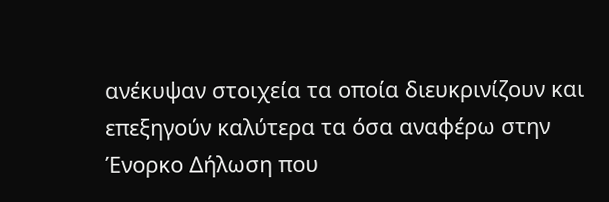ανέκυψαν στοιχεία τα οποία διευκρινίζουν και επεξηγούν καλύτερα τα όσα αναφέρω στην Ένορκο Δήλωση που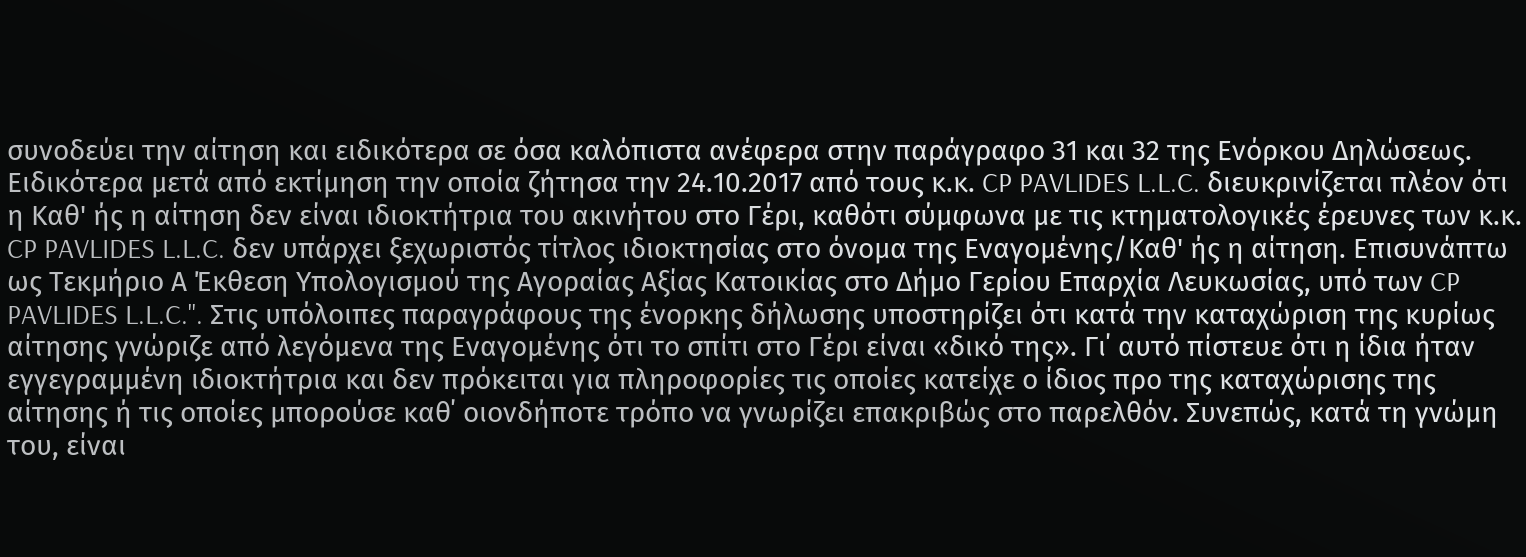συνοδεύει την αίτηση και ειδικότερα σε όσα καλόπιστα ανέφερα στην παράγραφο 31 και 32 της Ενόρκου Δηλώσεως. Ειδικότερα μετά από εκτίμηση την οποία ζήτησα την 24.10.2017 από τους κ.κ. CP PAVLIDES L.L.C. διευκρινίζεται πλέον ότι η Καθ' ής η αίτηση δεν είναι ιδιοκτήτρια του ακινήτου στο Γέρι, καθότι σύμφωνα με τις κτηματολογικές έρευνες των κ.κ. CP PAVLIDES L.L.C. δεν υπάρχει ξεχωριστός τίτλος ιδιοκτησίας στο όνομα της Εναγομένης/Καθ' ής η αίτηση. Επισυνάπτω ως Τεκμήριο Α Έκθεση Υπολογισμού της Αγοραίας Αξίας Κατοικίας στο Δήμο Γερίου Επαρχία Λευκωσίας, υπό των CP PAVLIDES L.L.C.". Στις υπόλοιπες παραγράφους της ένορκης δήλωσης υποστηρίζει ότι κατά την καταχώριση της κυρίως αίτησης γνώριζε από λεγόμενα της Εναγομένης ότι το σπίτι στο Γέρι είναι «δικό της». Γι΄ αυτό πίστευε ότι η ίδια ήταν εγγεγραμμένη ιδιοκτήτρια και δεν πρόκειται για πληροφορίες τις οποίες κατείχε ο ίδιος προ της καταχώρισης της αίτησης ή τις οποίες μπορούσε καθ΄ οιονδήποτε τρόπο να γνωρίζει επακριβώς στο παρελθόν. Συνεπώς, κατά τη γνώμη του, είναι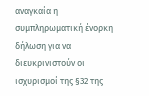αναγκαία η συμπληρωματική ένορκη δήλωση για να διευκρινιστούν οι ισχυρισμοί της §32 της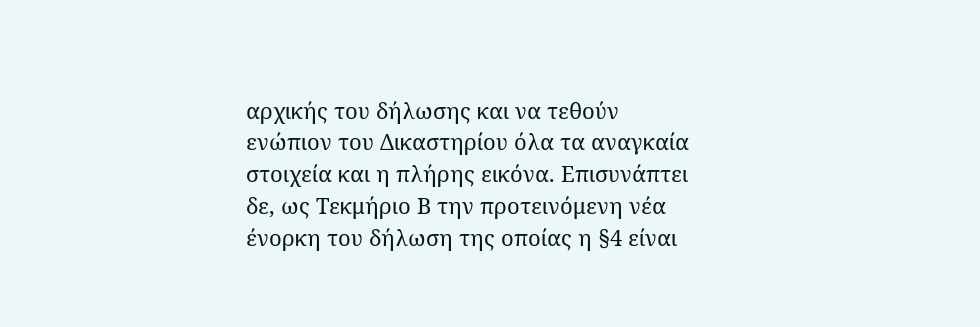αρχικής του δήλωσης και να τεθούν ενώπιον του Δικαστηρίου όλα τα αναγκαία στοιχεία και η πλήρης εικόνα. Επισυνάπτει δε, ως Τεκμήριο Β την προτεινόμενη νέα ένορκη του δήλωση της οποίας η §4 είναι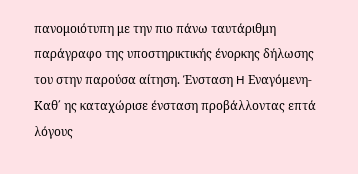πανομοιότυπη με την πιο πάνω ταυτάριθμη παράγραφο της υποστηρικτικής ένορκης δήλωσης του στην παρούσα αίτηση. Ένσταση H Εναγόμενη-Καθ΄ ης καταχώρισε ένσταση προβάλλοντας επτά λόγους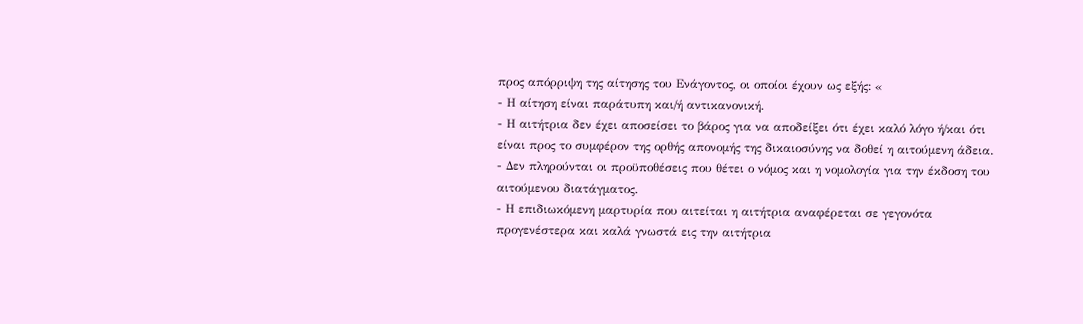προς απόρριψη της αίτησης του Ενάγοντος, οι οποίοι έχουν ως εξής: «
- Η αίτηση είναι παράτυπη και/ή αντικανονική.
- Η αιτήτρια δεν έχει αποσείσει το βάρος για να αποδείξει ότι έχει καλό λόγο ή/και ότι είναι προς το συμφέρον της ορθής απονομής της δικαιοσύνης να δοθεί η αιτούμενη άδεια.
- Δεν πληρούνται οι προϋποθέσεις που θέτει ο νόμος και η νομολογία για την έκδοση του αιτούμενου διατάγματος.
- Η επιδιωκόμενη μαρτυρία που αιτείται η αιτήτρια αναφέρεται σε γεγονότα προγενέστερα και καλά γνωστά εις την αιτήτρια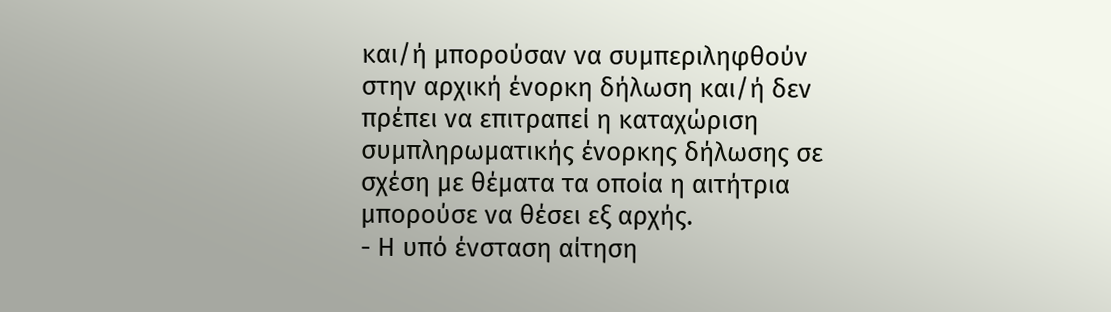και/ή μπορούσαν να συμπεριληφθούν στην αρχική ένορκη δήλωση και/ή δεν πρέπει να επιτραπεί η καταχώριση συμπληρωματικής ένορκης δήλωσης σε σχέση με θέματα τα οποία η αιτήτρια μπορούσε να θέσει εξ αρχής.
- Η υπό ένσταση αίτηση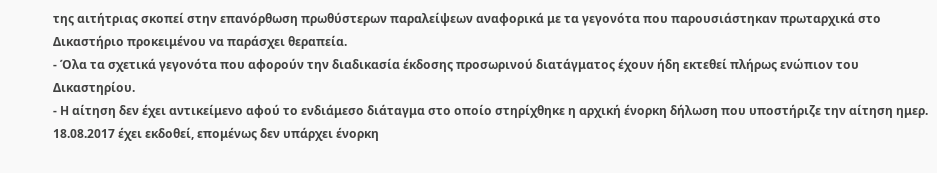της αιτήτριας σκοπεί στην επανόρθωση πρωθύστερων παραλείψεων αναφορικά με τα γεγονότα που παρουσιάστηκαν πρωταρχικά στο Δικαστήριο προκειμένου να παράσχει θεραπεία.
- Όλα τα σχετικά γεγονότα που αφορούν την διαδικασία έκδοσης προσωρινού διατάγματος έχουν ήδη εκτεθεί πλήρως ενώπιον του Δικαστηρίου.
- Η αίτηση δεν έχει αντικείμενο αφού το ενδιάμεσο διάταγμα στο οποίο στηρίχθηκε η αρχική ένορκη δήλωση που υποστήριζε την αίτηση ημερ. 18.08.2017 έχει εκδοθεί, επομένως δεν υπάρχει ένορκη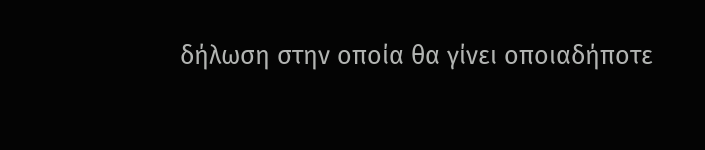δήλωση στην οποία θα γίνει οποιαδήποτε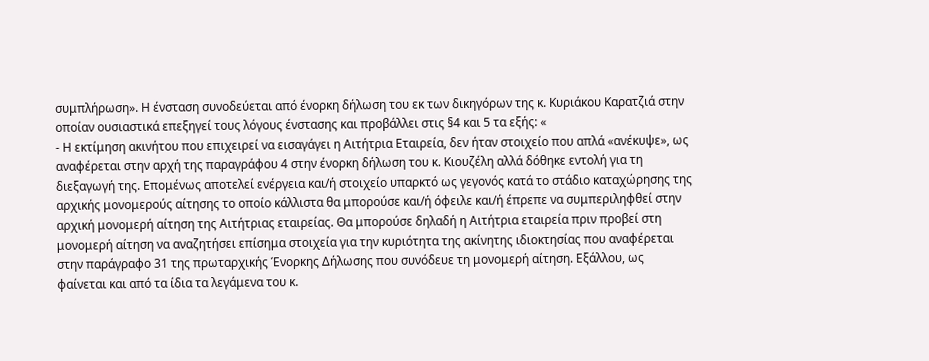συμπλήρωση». Η ένσταση συνοδεύεται από ένορκη δήλωση του εκ των δικηγόρων της κ. Κυριάκου Καρατζιά στην οποίαν ουσιαστικά επεξηγεί τους λόγους ένστασης και προβάλλει στις §4 και 5 τα εξής: «
- Η εκτίμηση ακινήτου που επιχειρεί να εισαγάγει η Αιτήτρια Εταιρεία, δεν ήταν στοιχείο που απλά «ανέκυψε», ως αναφέρεται στην αρχή της παραγράφου 4 στην ένορκη δήλωση του κ. Κιουζέλη αλλά δόθηκε εντολή για τη διεξαγωγή της. Επομένως αποτελεί ενέργεια και/ή στοιχείο υπαρκτό ως γεγονός κατά το στάδιο καταχώρησης της αρχικής μονομερούς αίτησης το οποίο κάλλιστα θα μπορούσε και/ή όφειλε και/ή έπρεπε να συμπεριληφθεί στην αρχική μονομερή αίτηση της Αιτήτριας εταιρείας. Θα μπορούσε δηλαδή η Αιτήτρια εταιρεία πριν προβεί στη μονομερή αίτηση να αναζητήσει επίσημα στοιχεία για την κυριότητα της ακίνητης ιδιοκτησίας που αναφέρεται στην παράγραφο 31 της πρωταρχικής Ένορκης Δήλωσης που συνόδευε τη μονομερή αίτηση. Εξάλλου, ως φαίνεται και από τα ίδια τα λεγάμενα του κ.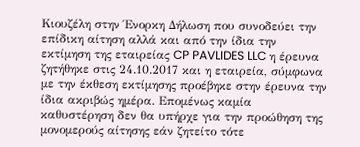Κιουζέλη στην Ένορκη Δήλωση που συνοδεύει την επίδικη αίτηση αλλά και από την ίδια την εκτίμηση της εταιρείας CP PAVLIDES LLC η έρευνα ζητήθηκε στις 24.10.2017 και η εταιρεία, σύμφωνα με την έκθεση εκτίμησης προέβηκε στην έρευνα την ίδια ακριβώς ημέρα. Επομένως καμία καθυστέρηση δεν θα υπήρχε για την προώθηση της μονομερούς αίτησης εάν ζητείτο τότε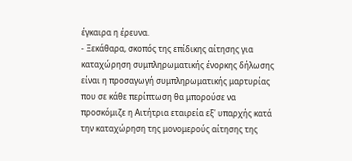έγκαιρα η έρευνα.
- Ξεκάθαρα, σκοπός της επίδικης αίτησης για καταχώρηση συμπληρωματικής ένορκης δήλωσης είναι η προσαγωγή συμπληρωματικής μαρτυρίας που σε κάθε περίπτωση θα μπορούσε να προσκόμιζε η Αιτήτρια εταιρεία εξ' υπαρχής κατά την καταχώρηση της μονομερούς αίτησης της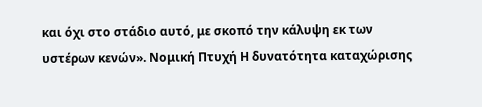και όχι στο στάδιο αυτό, με σκοπό την κάλυψη εκ των υστέρων κενών». Νομική Πτυχή Η δυνατότητα καταχώρισης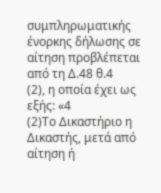συμπληρωματικής ένορκης δήλωσης σε αίτηση προβλέπεται από τη Δ.48 θ.4
(2), η οποία έχει ως εξής: «4
(2)Το Δικαστήριο η Δικαστής, μετά από αίτηση ή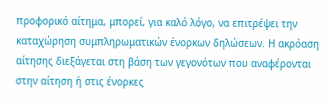προφορικό αίτημα, μπορεί, για καλό λόγο, να επιτρέψει την καταχώρηση συμπληρωματικών ένορκων δηλώσεων. Η ακρόαση αίτησης διεξάγεται στη βάση των γεγονότων που αναφέρονται στην αίτηση ή στις ένορκες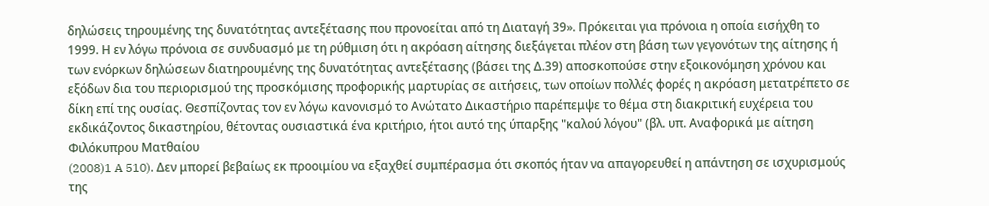δηλώσεις τηρουμένης της δυνατότητας αντεξέτασης που προνοείται από τη Διαταγή 39». Πρόκειται για πρόνοια η οποία εισήχθη το 1999. Η εν λόγω πρόνοια σε συνδυασμό με τη ρύθμιση ότι η ακρόαση αίτησης διεξάγεται πλέον στη βάση των γεγονότων της αίτησης ή των ενόρκων δηλώσεων διατηρουμένης της δυνατότητας αντεξέτασης (βάσει της Δ.39) αποσκοπούσε στην εξοικονόμηση χρόνου και εξόδων δια του περιορισμού της προσκόμισης προφορικής μαρτυρίας σε αιτήσεις, των οποίων πολλές φορές η ακρόαση μετατρέπετο σε δίκη επί της ουσίας. Θεσπίζοντας τον εν λόγω κανονισμό το Ανώτατο Δικαστήριο παρέπεμψε το θέμα στη διακριτική ευχέρεια του εκδικάζοντος δικαστηρίου, θέτοντας ουσιαστικά ένα κριτήριο, ήτοι αυτό της ύπαρξης "καλού λόγου" (βλ. υπ. Αναφορικά με αίτηση Φιλόκυπρου Ματθαίου
(2008)1 A 510). Δεν μπορεί βεβαίως εκ προοιμίου να εξαχθεί συμπέρασμα ότι σκοπός ήταν να απαγορευθεί η απάντηση σε ισχυρισμούς της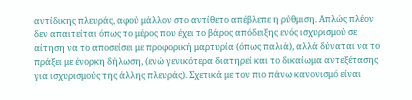αντίδικης πλευράς, αφού μάλλον στο αντίθετο απέβλεπε η ρύθμιση. Απλώς πλέον δεν απαιτείται όπως το μέρος που έχει το βάρος απόδειξης ενός ισχυρισμού σε αίτηση να το αποσείσει με προφορική μαρτυρία (όπως παλιά), αλλά δύναται να το πράξει με ένορκη δήλωση, (ενώ γενικότερα διατηρεί και το δικαίωμα αντεξέτασης για ισχυρισμούς της άλλης πλευράς). Σχετικά με τον πιο πάνω κανονισμό είναι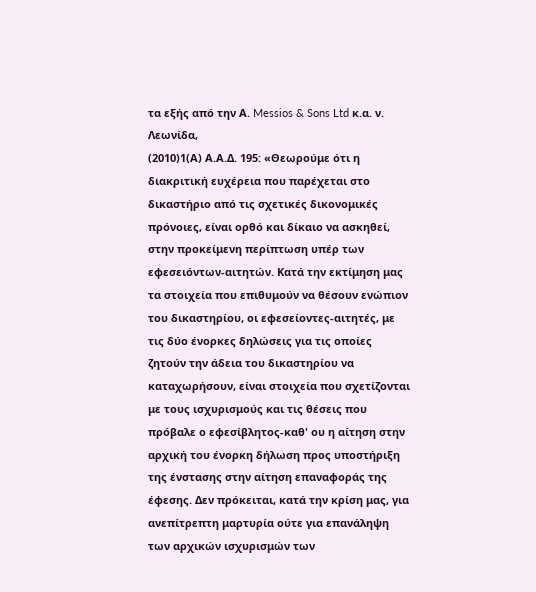τα εξής από την Α. Messios & Sons Ltd κ.α. ν. Λεωνίδα,
(2010)1(Α) Α.Α.Δ. 195: «Θεωρούμε ότι η διακριτική ευχέρεια που παρέχεται στο δικαστήριο από τις σχετικές δικονομικές πρόνοιες, είναι ορθό και δίκαιο να ασκηθεί, στην προκείμενη περίπτωση υπέρ των εφεσειόντων-αιτητών. Κατά την εκτίμηση μας τα στοιχεία που επιθυμούν να θέσουν ενώπιον του δικαστηρίου, οι εφεσείοντες-αιτητές, με τις δύο ένορκες δηλώσεις για τις οποίες ζητούν την άδεια του δικαστηρίου να καταχωρήσουν, είναι στοιχεία που σχετίζονται με τους ισχυρισμούς και τις θέσεις που πρόβαλε ο εφεσίβλητος-καθ' ου η αίτηση στην αρχική του ένορκη δήλωση προς υποστήριξη της ένστασης στην αίτηση επαναφοράς της έφεσης. Δεν πρόκειται, κατά την κρίση μας, για ανεπίτρεπτη μαρτυρία ούτε για επανάληψη των αρχικών ισχυρισμών των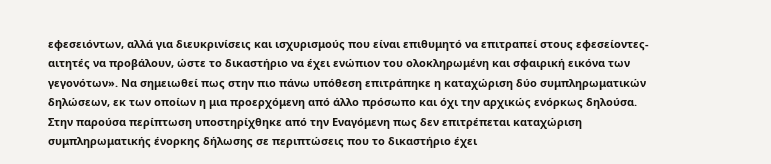εφεσειόντων, αλλά για διευκρινίσεις και ισχυρισμούς που είναι επιθυμητό να επιτραπεί στους εφεσείοντες-αιτητές να προβάλουν, ώστε το δικαστήριο να έχει ενώπιον του ολοκληρωμένη και σφαιρική εικόνα των γεγονότων». Να σημειωθεί πως στην πιο πάνω υπόθεση επιτράπηκε η καταχώριση δύο συμπληρωματικών δηλώσεων, εκ των οποίων η μια προερχόμενη από άλλο πρόσωπο και όχι την αρχικώς ενόρκως δηλούσα. Στην παρούσα περίπτωση υποστηρίχθηκε από την Εναγόμενη πως δεν επιτρέπεται καταχώριση συμπληρωματικής ένορκης δήλωσης σε περιπτώσεις που το δικαστήριο έχει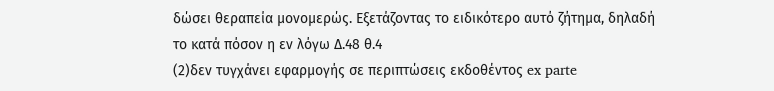δώσει θεραπεία μονομερώς. Εξετάζοντας το ειδικότερο αυτό ζήτημα, δηλαδή το κατά πόσον η εν λόγω Δ.48 θ.4
(2)δεν τυγχάνει εφαρμογής σε περιπτώσεις εκδοθέντος ex parte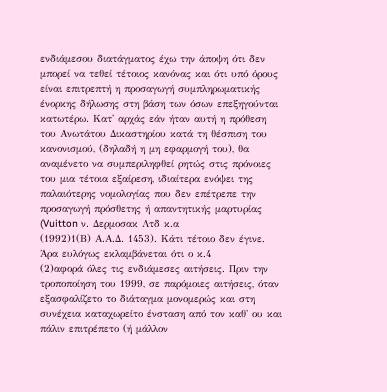ενδιάμεσου διατάγματος έχω την άποψη ότι δεν μπορεί να τεθεί τέτοιος κανόνας και ότι υπό όρους είναι επιτρεπτή η προσαγωγή συμπληρωματικής ένορκης δήλωσης στη βάση των όσων επεξηγούνται κατωτέρω. Κατ' αρχάς εάν ήταν αυτή η πρόθεση του Ανωτάτου Δικαστηρίου κατά τη θέσπιση του κανονισμού, (δηλαδή η μη εφαρμογή του), θα αναμένετο να συμπεριληφθεί ρητώς στις πρόνοιες του μια τέτοια εξαίρεση, ιδιαίτερα ενόψει της παλαιότερης νομολογίας που δεν επέτρεπε την προσαγωγή πρόσθετης ή απαντητικής μαρτυρίας (Vuitton ν. Δερμοσακ Λτδ κ.α
(1992)1(Β) Α.Α.Δ. 1453). Κάτι τέτοιο δεν έγινε. Άρα ευλόγως εκλαμβάνεται ότι ο κ.4
(2)αφορά όλες τις ενδιάμεσες αιτήσεις. Πριν την τροποποίηση του 1999, σε παρόμοιες αιτήσεις, όταν εξασφαλίζετο το διάταγμα μονομερώς και στη συνέχεια καταχωρείτο ένσταση από τον καθ' ου και πάλιν επιτρέπετο (ή μάλλον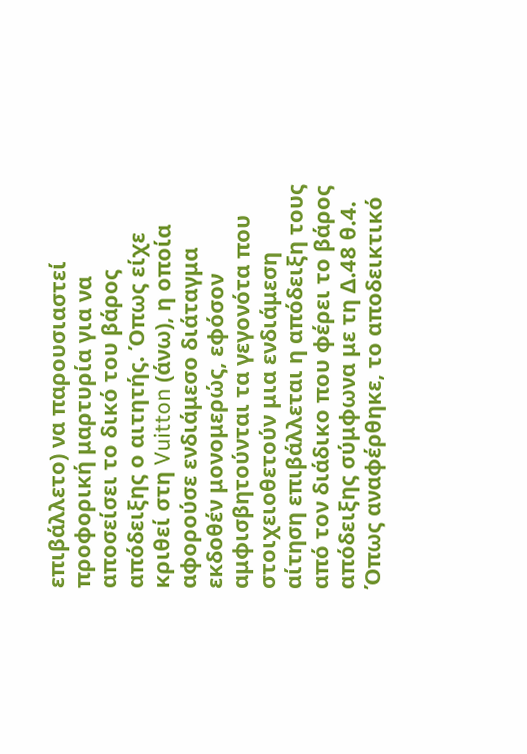επιβάλλετο) να παρουσιαστεί προφορική μαρτυρία για να αποσείσει το δικό του βάρος απόδειξης ο αιτητής. Όπως είχε κριθεί στη Vuitton (άνω), η οποία αφορούσε ενδιάμεσο διάταγμα εκδοθέν μονομερώς, εφόσον αμφισβητούνται τα γεγονότα που στοιχειοθετούν μια ενδιάμεση αίτηση επιβάλλεται η απόδειξη τους από τον διάδικο που φέρει το βάρος απόδειξης σύμφωνα με τη Δ.48 θ.4. Όπως αναφέρθηκε, το αποδεικτικό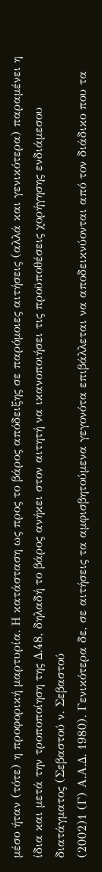μέσο ήταν (τότε) η προφορική μαρτυρία. Η κατάσταση ως προς το βάρος απόδειξης σε παρόμοιες αιτήσεις (αλλά και γενικότερα) παραμένει η ίδια και μετά την τροποποίηση της Δ.48, δηλαδή το βάρος ανήκει στον αιτητή να ικανοποιήσει τις προϋποθέσεις χορήγησης ενδιάμεσου διατάγματος (Σεβαστού ν. Σεβαστού
(2002)1 (Γ) Α.Α.Δ. 1980). Γενικότερα δε, σε αιτήσεις τα αμφισβητούμενα γεγονότα επιβάλλεται να αποδεικνύονται από τον διάδικο που τα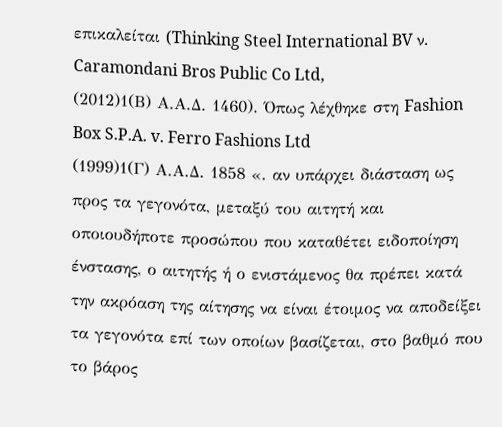επικαλείται (Thinking Steel International BV ν. Caramondani Bros Public Co Ltd,
(2012)1(Β) Α.Α.Δ. 1460). Όπως λέχθηκε στη Fashion Box S.P.A. v. Ferro Fashions Ltd
(1999)1(Γ) Α.Α.Δ. 1858 «. αν υπάρχει διάσταση ως προς τα γεγονότα, μεταξύ του αιτητή και οποιουδήποτε προσώπου που καταθέτει ειδοποίηση ένστασης, ο αιτητής ή ο ενιστάμενος θα πρέπει κατά την ακρόαση της αίτησης να είναι έτοιμος να αποδείξει τα γεγονότα επί των οποίων βασίζεται, στο βαθμό που το βάρος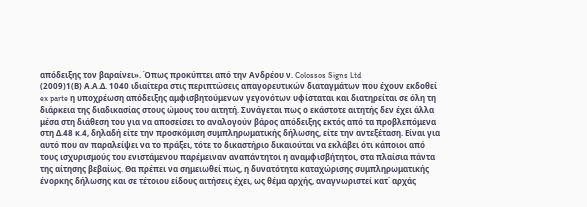απόδειξης τον βαραίνει». Όπως προκύπτει από την Ανδρέου ν. Colossos Signs Ltd
(2009)1(Β) Α.Α.Δ. 1040 ιδιαίτερα στις περιπτώσεις απαγορευτικών διαταγμάτων που έχουν εκδοθεί ex parte η υποχρέωση απόδειξης αμφισβητούμενων γεγονότων υφίσταται και διατηρείται σε όλη τη διάρκεια της διαδικασίας στους ώμους του αιτητή. Συνάγεται πως ο εκάστοτε αιτητής δεν έχει άλλα μέσα στη διάθεση του για να αποσείσει το αναλογούν βάρος απόδειξης εκτός από τα προβλεπόμενα στη Δ.48 κ.4, δηλαδή είτε την προσκόμιση συμπληρωματικής δήλωσης, είτε την αντεξέταση. Είναι για αυτό που αν παραλείψει να το πράξει, τότε το δικαστήριο δικαιούται να εκλάβει ότι κάποιοι από τους ισχυρισμούς του ενιστάμενου παρέμειναν αναπάντητοι η αναμφισβήτητοι, στα πλαίσια πάντα της αίτησης βεβαίως. Θα πρέπει να σημειωθεί πως, η δυνατότητα καταχώρισης συμπληρωματικής ένορκης δήλωσης και σε τέτοιου είδους αιτήσεις έχει, ως θέμα αρχής, αναγνωριστεί κατ΄ αρχάς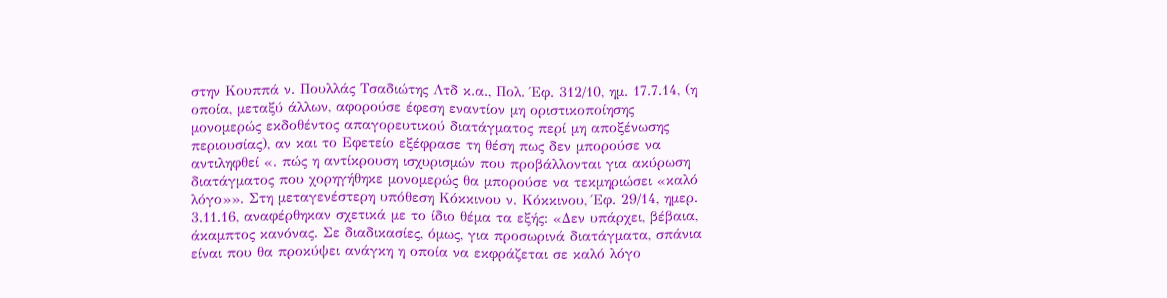στην Κουππά ν. Πουλλάς Τσαδιώτης Λτδ κ.α., Πολ. Έφ. 312/10, ημ. 17.7.14, (η οποία, μεταξύ άλλων, αφορούσε έφεση εναντίον μη οριστικοποίησης μονομερώς εκδοθέντος απαγορευτικού διατάγματος περί μη αποξένωσης περιουσίας), αν και το Εφετείο εξέφρασε τη θέση πως δεν μπορούσε να αντιληφθεί «. πώς η αντίκρουση ισχυρισμών που προβάλλονται για ακύρωση διατάγματος που χορηγήθηκε μονομερώς θα μπορούσε να τεκμηριώσει «καλό λόγο»». Στη μεταγενέστερη υπόθεση Κόκκινου ν. Κόκκινου, Έφ. 29/14, ημερ. 3.11.16, αναφέρθηκαν σχετικά με το ίδιο θέμα τα εξής: «Δεν υπάρχει, βέβαια, άκαμπτος κανόνας. Σε διαδικασίες, όμως, για προσωρινά διατάγματα, σπάνια είναι που θα προκύψει ανάγκη η οποία να εκφράζεται σε καλό λόγο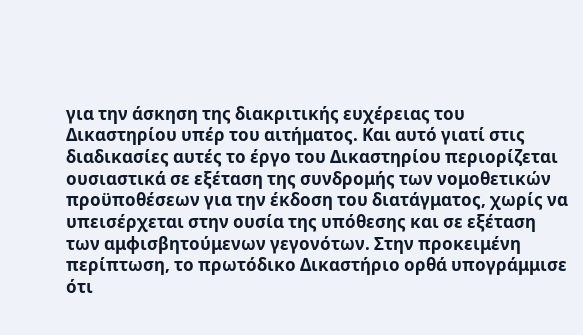για την άσκηση της διακριτικής ευχέρειας του Δικαστηρίου υπέρ του αιτήματος. Και αυτό γιατί στις διαδικασίες αυτές το έργο του Δικαστηρίου περιορίζεται ουσιαστικά σε εξέταση της συνδρομής των νομοθετικών προϋποθέσεων για την έκδοση του διατάγματος, χωρίς να υπεισέρχεται στην ουσία της υπόθεσης και σε εξέταση των αμφισβητούμενων γεγονότων. Στην προκειμένη περίπτωση, το πρωτόδικο Δικαστήριο ορθά υπογράμμισε ότι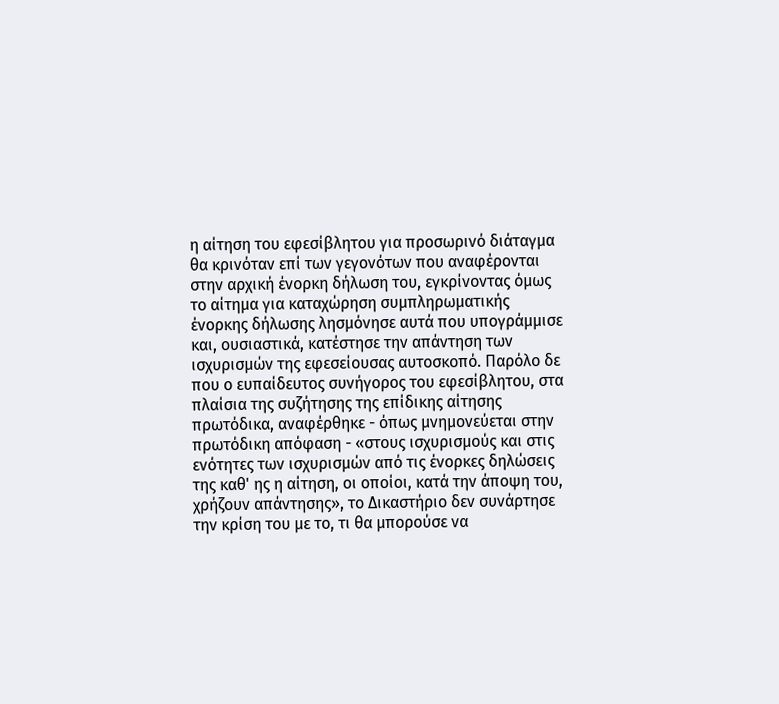η αίτηση του εφεσίβλητου για προσωρινό διάταγμα θα κρινόταν επί των γεγονότων που αναφέρονται στην αρχική ένορκη δήλωση του, εγκρίνοντας όμως το αίτημα για καταχώρηση συμπληρωματικής ένορκης δήλωσης λησμόνησε αυτά που υπογράμμισε και, ουσιαστικά, κατέστησε την απάντηση των ισχυρισμών της εφεσείουσας αυτοσκοπό. Παρόλο δε που ο ευπαίδευτος συνήγορος του εφεσίβλητου, στα πλαίσια της συζήτησης της επίδικης αίτησης πρωτόδικα, αναφέρθηκε - όπως μνημονεύεται στην πρωτόδικη απόφαση - «στους ισχυρισμούς και στις ενότητες των ισχυρισμών από τις ένορκες δηλώσεις της καθ' ης η αίτηση, οι οποίοι, κατά την άποψη του, χρήζουν απάντησης», το Δικαστήριο δεν συνάρτησε την κρίση του με το, τι θα μπορούσε να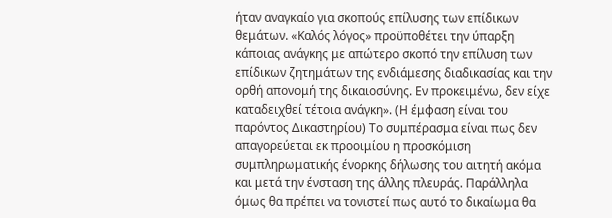ήταν αναγκαίο για σκοπούς επίλυσης των επίδικων θεμάτων. «Καλός λόγος» προϋποθέτει την ύπαρξη κάποιας ανάγκης με απώτερο σκοπό την επίλυση των επίδικων ζητημάτων της ενδιάμεσης διαδικασίας και την ορθή απονομή της δικαιοσύνης. Εν προκειμένω, δεν είχε καταδειχθεί τέτοια ανάγκη». (Η έμφαση είναι του παρόντος Δικαστηρίου) Το συμπέρασμα είναι πως δεν απαγορεύεται εκ προοιμίου η προσκόμιση συμπληρωματικής ένορκης δήλωσης του αιτητή ακόμα και μετά την ένσταση της άλλης πλευράς. Παράλληλα όμως θα πρέπει να τονιστεί πως αυτό το δικαίωμα θα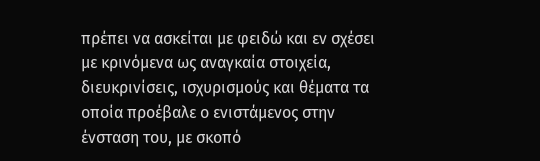πρέπει να ασκείται με φειδώ και εν σχέσει με κρινόμενα ως αναγκαία στοιχεία, διευκρινίσεις, ισχυρισμούς και θέματα τα οποία προέβαλε ο ενιστάμενος στην ένσταση του, με σκοπό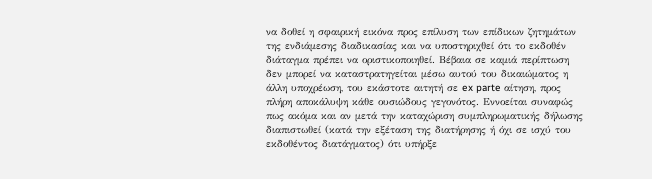να δοθεί η σφαιρική εικόνα προς επίλυση των επίδικων ζητημάτων της ενδιάμεσης διαδικασίας και να υποστηριχθεί ότι το εκδοθέν διάταγμα πρέπει να οριστικοποιηθεί. Βέβαια σε καμιά περίπτωση δεν μπορεί να καταστρατηγείται μέσω αυτού του δικαιώματος η άλλη υποχρέωση, του εκάστοτε αιτητή σε ex parte αίτηση, προς πλήρη αποκάλυψη κάθε ουσιώδους γεγονότος. Εννοείται συναφώς πως ακόμα και αν μετά την καταχώριση συμπληρωματικής δήλωσης διαπιστωθεί (κατά την εξέταση της διατήρησης ή όχι σε ισχύ του εκδοθέντος διατάγματος) ότι υπήρξε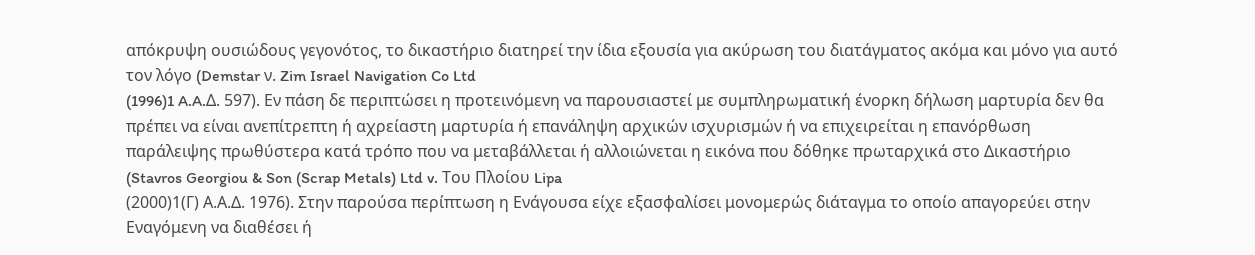απόκρυψη ουσιώδους γεγονότος, το δικαστήριο διατηρεί την ίδια εξουσία για ακύρωση του διατάγματος ακόμα και μόνο για αυτό τον λόγο (Demstar ν. Zim Israel Navigation Co Ltd
(1996)1 A.A.Δ. 597). Εν πάση δε περιπτώσει η προτεινόμενη να παρουσιαστεί με συμπληρωματική ένορκη δήλωση μαρτυρία δεν θα πρέπει να είναι ανεπίτρεπτη ή αχρείαστη μαρτυρία ή επανάληψη αρχικών ισχυρισμών ή να επιχειρείται η επανόρθωση παράλειψης πρωθύστερα κατά τρόπο που να μεταβάλλεται ή αλλοιώνεται η εικόνα που δόθηκε πρωταρχικά στο Δικαστήριο (Stavros Georgiou & Son (Scrap Metals) Ltd v. Του Πλοίου Lipa
(2000)1(Γ) Α.Α.Δ. 1976). Στην παρούσα περίπτωση η Ενάγουσα είχε εξασφαλίσει μονομερώς διάταγμα το οποίο απαγορεύει στην Εναγόμενη να διαθέσει ή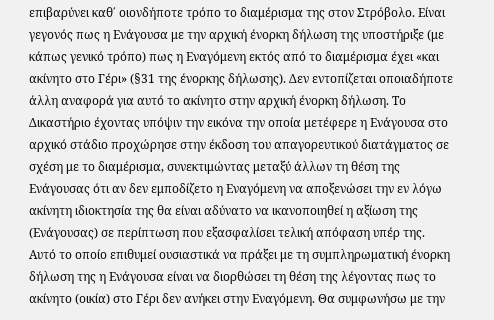επιβαρύνει καθ΄ οιονδήποτε τρόπο το διαμέρισμα της στον Στρόβολο. Είναι γεγονός πως η Ενάγουσα με την αρχική ένορκη δήλωση της υποστήριξε (με κάπως γενικό τρόπο) πως η Εναγόμενη εκτός από το διαμέρισμα έχει «και ακίνητο στο Γέρι» (§31 της ένορκης δήλωσης). Δεν εντοπίζεται οποιαδήποτε άλλη αναφορά για αυτό το ακίνητο στην αρχική ένορκη δήλωση. Το Δικαστήριο έχοντας υπόψιν την εικόνα την οποία μετέφερε η Ενάγουσα στο αρχικό στάδιο προχώρησε στην έκδοση του απαγορευτικού διατάγματος σε σχέση με το διαμέρισμα, συνεκτιμώντας μεταξύ άλλων τη θέση της Ενάγουσας ότι αν δεν εμποδίζετο η Εναγόμενη να αποξενώσει την εν λόγω ακίνητη ιδιοκτησία της θα είναι αδύνατο να ικανοποιηθεί η αξίωση της (Ενάγουσας) σε περίπτωση που εξασφαλίσει τελική απόφαση υπέρ της. Αυτό το οποίο επιθυμεί ουσιαστικά να πράξει με τη συμπληρωματική ένορκη δήλωση της η Ενάγουσα είναι να διορθώσει τη θέση της λέγοντας πως το ακίνητο (οικία) στο Γέρι δεν ανήκει στην Εναγόμενη. Θα συμφωνήσω με την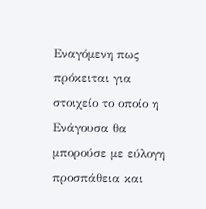Εναγόμενη πως πρόκειται για στοιχείο το οποίο η Ενάγουσα θα μπορούσε με εύλογη προσπάθεια και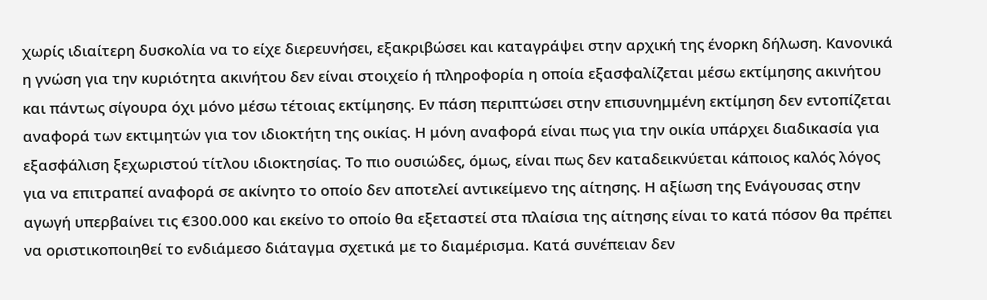χωρίς ιδιαίτερη δυσκολία να το είχε διερευνήσει, εξακριβώσει και καταγράψει στην αρχική της ένορκη δήλωση. Κανονικά η γνώση για την κυριότητα ακινήτου δεν είναι στοιχείο ή πληροφορία η οποία εξασφαλίζεται μέσω εκτίμησης ακινήτου και πάντως σίγουρα όχι μόνο μέσω τέτοιας εκτίμησης. Εν πάση περιπτώσει στην επισυνημμένη εκτίμηση δεν εντοπίζεται αναφορά των εκτιμητών για τον ιδιοκτήτη της οικίας. Η μόνη αναφορά είναι πως για την οικία υπάρχει διαδικασία για εξασφάλιση ξεχωριστού τίτλου ιδιοκτησίας. Το πιο ουσιώδες, όμως, είναι πως δεν καταδεικνύεται κάποιος καλός λόγος για να επιτραπεί αναφορά σε ακίνητο το οποίο δεν αποτελεί αντικείμενο της αίτησης. Η αξίωση της Ενάγουσας στην αγωγή υπερβαίνει τις €300.000 και εκείνο το οποίο θα εξεταστεί στα πλαίσια της αίτησης είναι το κατά πόσον θα πρέπει να οριστικοποιηθεί το ενδιάμεσο διάταγμα σχετικά με το διαμέρισμα. Κατά συνέπειαν δεν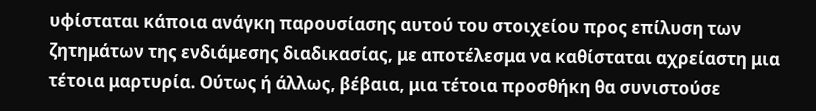υφίσταται κάποια ανάγκη παρουσίασης αυτού του στοιχείου προς επίλυση των ζητημάτων της ενδιάμεσης διαδικασίας, με αποτέλεσμα να καθίσταται αχρείαστη μια τέτοια μαρτυρία. Ούτως ή άλλως, βέβαια, μια τέτοια προσθήκη θα συνιστούσε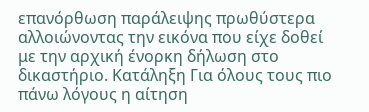επανόρθωση παράλειψης πρωθύστερα αλλοιώνοντας την εικόνα που είχε δοθεί με την αρχική ένορκη δήλωση στο δικαστήριο. Κατάληξη Για όλους τους πιο πάνω λόγους η αίτηση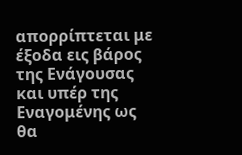απορρίπτεται με έξοδα εις βάρος της Ενάγουσας και υπέρ της Εναγομένης ως θα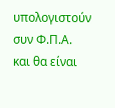υπολογιστούν συν Φ.Π.Α. και θα είναι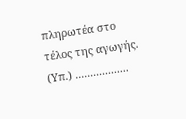πληρωτέα στο τέλος της αγωγής. (Υπ.) ..................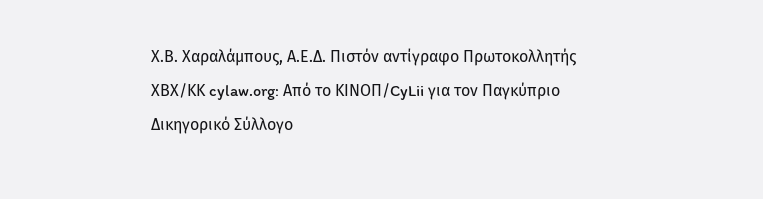Χ.Β. Χαραλάμπους, Α.Ε.Δ. Πιστόν αντίγραφο Πρωτοκολλητής ΧΒΧ/ΚΚ cylaw.org: Από το ΚΙΝOΠ/CyLii για τον Παγκύπριο Δικηγορικό Σύλλογο